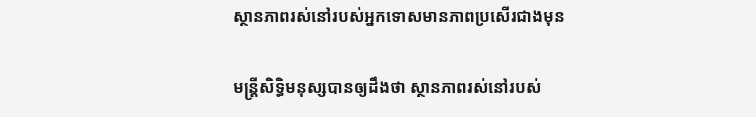ស្ថានភាពរស់នៅរបស់អ្នកទោសមានភាពប្រសើរជាងមុន

មន្រ្តីសិទ្ធិមនុស្សបានឲ្យដឹងថា ស្ថានភាពរស់នៅរបស់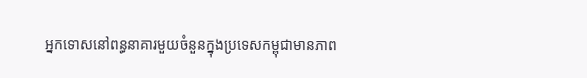អ្នកទោសនៅពន្ធនាគារមួយចំនួនក្នុងប្រទេសកម្ពុជាមានភាព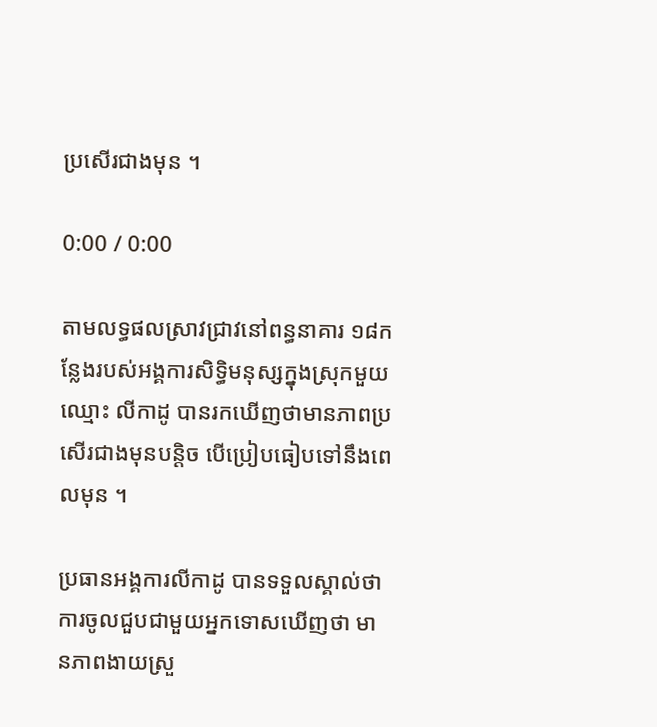ប្រសើរជាងមុន ។

0:00 / 0:00

តាមលទ្ធផលស្រាវជ្រាវនៅពន្ធនាគារ ១៨កន្លែងរបស់អង្គការសិទ្ធិមនុស្សក្នុងស្រុកមួយ ឈ្មោះ លីកាដូ បានរកឃើញថាមានភាពប្រសើរជាងមុនបន្តិច បើប្រៀបធៀបទៅនឹងពេលមុន ។

ប្រធានអង្គការលីកាដូ បានទទួលស្គាល់ថា ការចូលជួបជាមួយអ្នកទោសឃើញថា មានភាពងាយស្រួ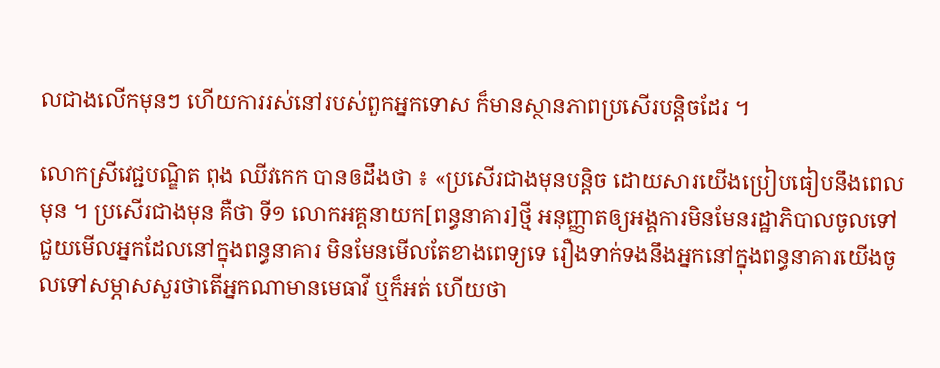លជាងលើកមុនៗ ហើយការរស់នៅរបស់ពួកអ្នកទោស ក៏មានស្ថានភាពប្រសើរបន្តិចដែរ ។

លោកស្រីវេជ្ជបណ្ឌិត ពុង ឈីវកេក បានឲដឹងថា ៖ «ប្រសើរជាងមុនបន្តិច ដោយសារយើងប្រៀបធៀបនឹងពេលមុន ។ ប្រសើរជាងមុន គឺថា ទី១ លោកអគ្គនាយក[ពន្ធនាគារ]ថ្មី អនុញ្ញាតឲ្យអង្គការមិនមែនរដ្ឋាភិបាលចូលទៅជួយមើលអ្នកដែលនៅក្នុងពន្ធនាគារ មិនមែនមើលតែខាងពេទ្យទេ រឿងទាក់ទងនឹងអ្នកនៅក្នុងពន្ធនាគារយើងចូលទៅសម្ភាសសួរថាតើអ្នកណាមានមេធាវី ឬក៏អត់ ហើយថា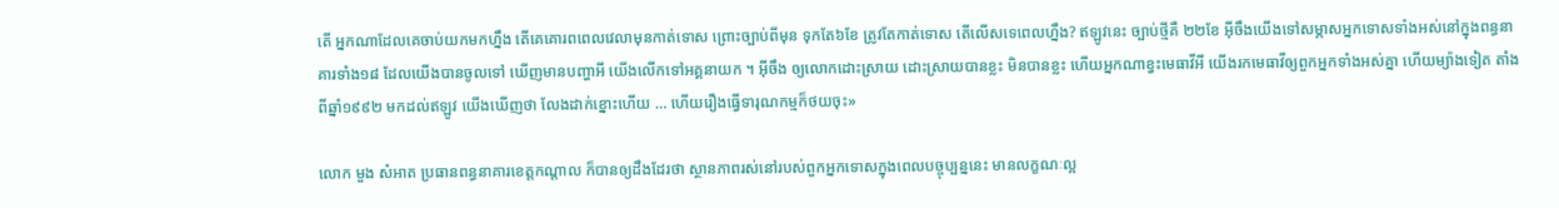តើ អ្នកណាដែលគេចាប់យកមកហ្នឹង តើគេគោរពពេលវេលាមុនកាត់ទោស ព្រោះច្បាប់ពីមុន ទុកតែ៦ខែ ត្រូវតែកាត់ទោស តើលើសទេពេលហ្នឹង? ឥឡូវនេះ ច្បាប់ថ្មីគឺ ២២ខែ អ៊ីចឹងយើងទៅសម្ភាសអ្នកទោសទាំងអស់នៅក្នុងពន្ធនាគារទាំង១៨ ដែលយើងបានចូលទៅ ឃើញមានបញ្ហាអី យើងលើកទៅអគ្គនាយក ។ អ៊ីចឹង ឲ្យលោកដោះស្រាយ ដោះស្រាយបានខ្លះ មិនបានខ្លះ ហើយអ្នកណាខ្វះមេធាវីអី យើងរកមេធាវីឲ្យពួកអ្នកទាំងអស់គ្នា ហើយម្យ៉ាងទៀត តាំងពីឆ្នាំ១៩៩២ មកដល់ឥឡូវ យើងឃើញថា លែងដាក់ខ្នោះហើយ ... ហើយរឿងធ្វើទារុណកម្មក៏ថយចុះ»

លោក មួង សំអាត ប្រធានពន្ធនាគារខេត្តកណ្តាល ក៏បានឲ្យដឹងដែរថា ស្ថានភាពរស់នៅរបស់ពួកអ្នកទោសក្នុងពេលបច្ចុប្បន្ននេះ មានលក្ខណៈល្អ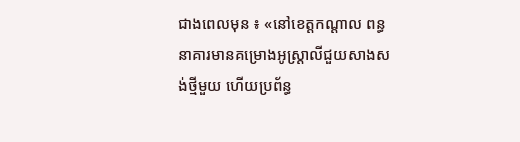ជាងពេលមុន ៖ «នៅខេត្តកណ្ដាល ពន្ធនាគារមានគម្រោងអូស្ត្រាលីជួយសាងសង់ថ្មីមួយ ហើយប្រព័ន្ធ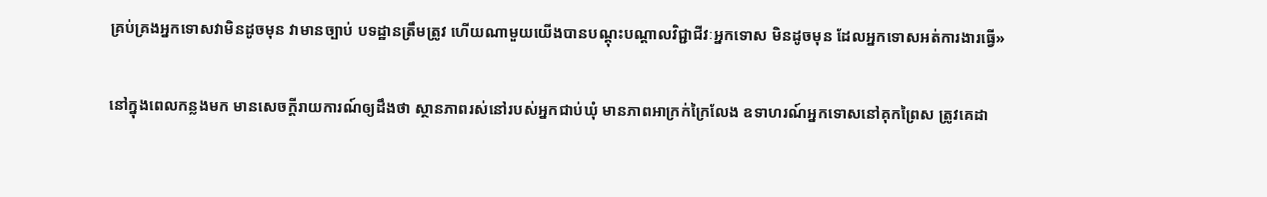គ្រប់គ្រងអ្នកទោសវាមិនដូចមុន វាមានច្បាប់ បទដ្ឋានត្រឹមត្រូវ ហើយណាមួយយើងបានបណ្ដុះបណ្ដាលវិជ្ជាជីវៈអ្នកទោស មិនដូចមុន ដែលអ្នកទោសអត់ការងារធ្វើ»

នៅក្នុងពេលកន្លងមក មានសេចក្តីរាយការណ៍ឲ្យដឹងថា ស្ថានភាពរស់នៅរបស់អ្នកជាប់ឃុំ មានភាពអាក្រក់ក្រៃលែង ឧទាហរណ៍អ្នកទោសនៅគុកព្រៃស ត្រូវគេដា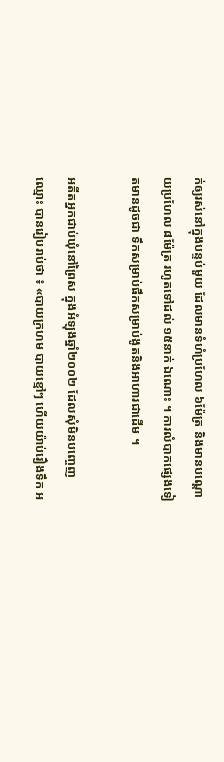ក់ឲ្យរស់នៅក្នុងបន្ទប់មួយ ដែលមានទំហំប្រហែល ៦ម៉ែត្រ និងមានបណ្តោយប្រហែល ៨ម៉ែត្រ រហូតទៅដល់ ១៥នាក់ ឯណោះ ។ ការលំបាកផ្សេងទៀតមានដូចជា ទឹកសម្រាប់ផឹកសម្រាប់ងូតនិងអាហារជាដើម ។

អតីតអ្នកជាប់ឃុំនៅព្រៃស ក្នុងអំឡុងឆ្នាំ២០០២ ដែលសុំមិនបញ្ចេញឈ្មោះ បានរៀបរាប់ថា ៖ «បាយក្រហម បាយខ្មៅៗ ហើយយ៉ាប់រឿងទឹក អ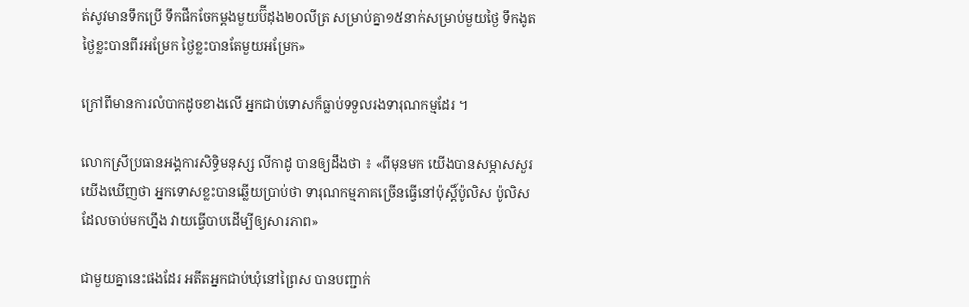ត់សូវមានទឹកប្រើ ទឹកផឹកចែកម្ដងមួយប៊ីដុង២០លីត្រ សម្រាប់គ្នា១៥នាក់សម្រាប់មួយថ្ងៃ ទឹកងូតថ្ងៃខ្លះបានពីរអម្រែក ថ្ងៃខ្លះបានតែមួយអម្រែក»

ក្រៅពីមានការលំបាកដូចខាងលើ អ្នកជាប់ទោសក៏ធ្លាប់ទទួលរងទារុណកម្មដែរ ។

លោកស្រីប្រធានអង្គការសិទ្ធិមនុស្ស លីកាដូ បានឲ្យដឹងថា ៖ «ពីមុនមក យើងបានសម្ភាសសួរ យើងឃើញថា អ្នកទោសខ្លះបានឆ្លើយប្រាប់ថា ទារុណកម្មភាគច្រើនធ្វើនៅប៉ុស្តិ៍ប៉ូលិស ប៉ូលិសដែលចាប់មកហ្នឹង វាយធ្វើបាបដើម្បីឲ្យសារភាព»

ជាមួយគ្នានេះផងដែរ អតីតអ្នកជាប់ឃុំនៅព្រៃស បានបញ្ជាក់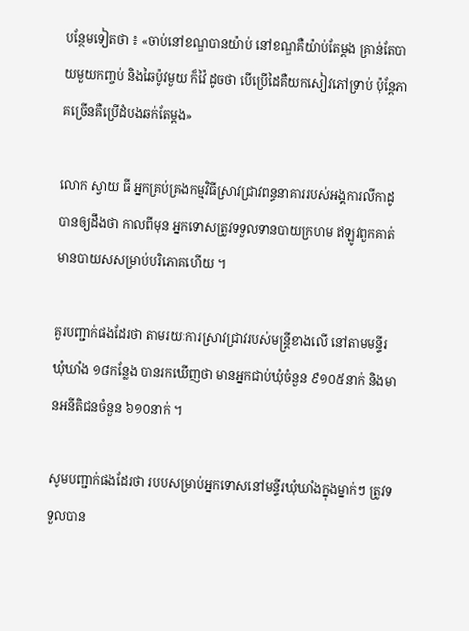បន្ថែមទៀតថា ៖ «ចាប់នៅខណ្ឌបានយ៉ាប់ នៅខណ្ឌគឺយ៉ាប់តែម្ដង គ្រាន់តែបាយមួយកញ្ចប់ និងឆៃប៉ូវមួយ ក៏វ៉ៃ ដូចថា បើប្រើដៃគឺយកសៀវភៅទ្រាប់ ប៉ុន្តែភាគច្រើនគឺប្រើដំបងឆក់តែម្ដង»

លោក ស្វាយ ធី អ្នកគ្រប់គ្រងកម្មវិធីស្រាវជ្រាវពន្ធនាគាររបស់អង្គការលីកាដូ បានឲ្យដឹងថា កាលពីមុន អ្នកទោសត្រូវទទួលទានបាយក្រហម ឥឡូវពួកគាត់មានបាយសសម្រាប់បរិភោគហើយ ។

គួរបញ្ជាក់ផងដែរថា តាមរយៈការស្រាវជ្រាវរបស់មន្រ្តីខាងលើ នៅតាមមន្ទីរឃុំឃាំង ១៨កន្លែង បានរកឃើញថា មានអ្នកជាប់ឃុំចំនួន ៩១០៥នាក់ និងមានអនីតិជនចំនួន ៦១០នាក់ ។

សូមបញ្ជាក់ផងដែរថា របបសម្រាប់អ្នកទោសនៅមន្ទីរឃុំឃាំងក្នុងម្នាក់ៗ ត្រូវទទួលបាន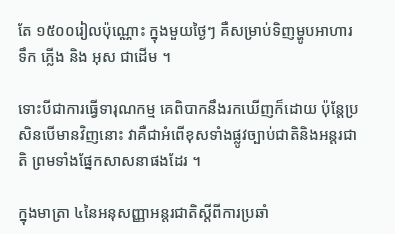តែ ១៥០០រៀលប៉ុណ្ណោះ ក្នុងមួយថ្ងៃៗ គឺសម្រាប់ទិញម្ហូបអាហារ ទឹក ភ្លើង និង អុស ជាដើម ។

ទោះបីជាការធ្វើទារុណកម្ម គេពិបាកនឹងរកឃើញក៏ដោយ ប៉ុន្តែប្រសិនបើមានវិញនោះ វាគឺជាអំពើខុសទាំងផ្លូវច្បាប់ជាតិនិងអន្តរជាតិ ព្រមទាំងផ្នែកសាសនាផងដែរ ។

ក្នុងមាត្រា ៤នៃអនុសញ្ញាអន្តរជាតិស្តីពីការប្រឆាំ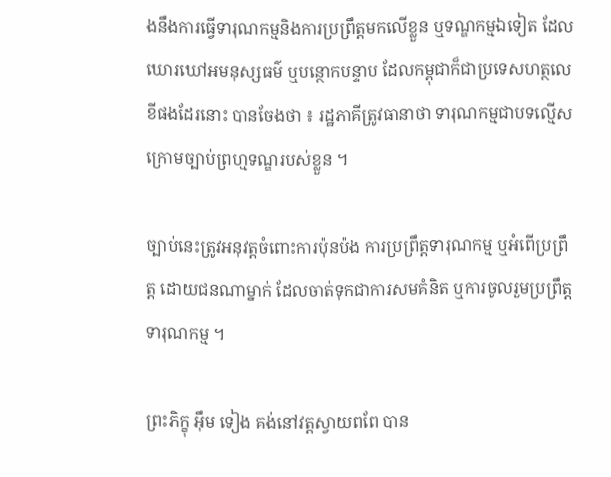ងនឹងការធ្វើទារុណកម្មនិងការប្រព្រឹត្តមកលើខ្លួន ឬទណ្ឌកម្មឯទៀត ដែលឃោរឃៅអមនុស្សធម៌ ឬបន្ថោកបន្ទាប ដែលកម្ពុជាក៏ជាប្រទេសហត្ថលេខីផងដែរនោះ បានចែងថា ៖ រដ្ឋភាគីត្រូវធានាថា ទារុណកម្មជាបទល្មើសក្រោមច្បាប់ព្រហ្មទណ្ឌរបស់ខ្លួន ។

ច្បាប់នេះត្រូវអនុវត្តចំពោះការប៉ុនប៉ង ការប្រព្រឹត្តទារុណកម្ម ឬអំពើប្រព្រឹត្ត ដោយជនណាម្នាក់ ដែលចាត់ទុកជាការសមគំនិត ឬការចូលរួមប្រព្រឹត្តទារុណកម្ម ។

ព្រះភិក្ខុ អ៊ឹម ទៀង គង់នៅវត្តស្វាយពពែ បាន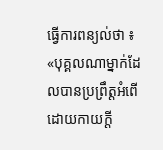ធ្វើការពន្យល់ថា ៖ «បុគ្គលណាម្នាក់ដែលបានប្រព្រឹត្តអំពើដោយកាយក្ដី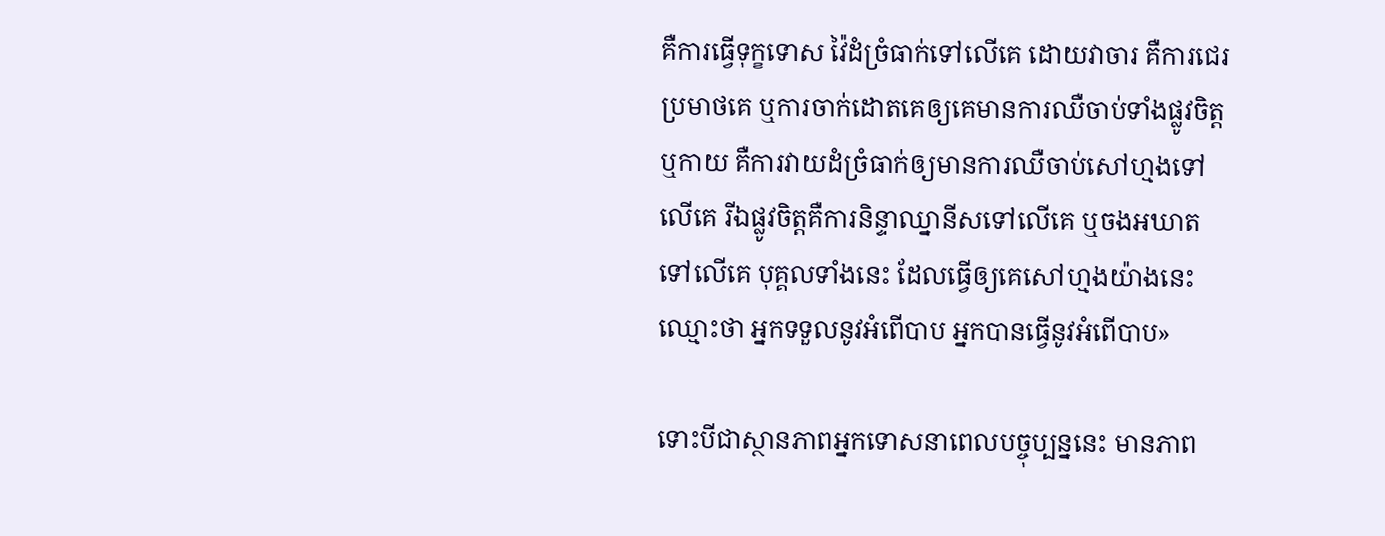គឺការធ្វើទុក្ខទោស វ៉ៃដំច្រំធាក់ទៅលើគេ ដោយវាចារ គឺការជេរប្រមាថគេ ឬការចាក់ដោតគេឲ្យគេមានការឈឺចាប់ទាំងផ្លូវចិត្ត ឬកាយ គឺការវាយដំច្រំធាក់ឲ្យមានការឈឺចាប់សៅហ្មងទៅលើគេ រីឯផ្លូវចិត្តគឺការនិន្ទាឈ្នានីសទៅលើគេ ឬចងអឃាតទៅលើគេ បុគ្គលទាំងនេះ ដែលធ្វើឲ្យគេសៅហ្មងយ៉ាងនេះឈ្មោះថា អ្នកទទួលនូវអំពើបាប អ្នកបានធ្វើនូវអំពើបាប»

ទោះបីជាស្ថានភាពអ្នកទោសនាពេលបច្ចុប្បន្ននេះ មានភាព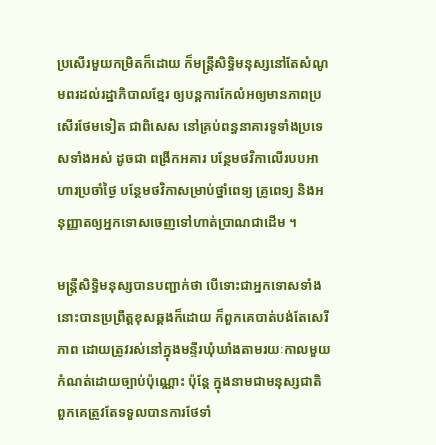ប្រសើរមួយកម្រិតក៏ដោយ ក៏មន្រ្តីសិទ្ធិមនុស្សនៅតែសំណូមពរដល់រដ្ឋាភិបាលខ្មែរ ឲ្យបន្តការកែលំអឲ្យមានភាពប្រសើរថែមទៀត ជាពិសេស នៅគ្រប់ពន្ធនាគារទូទាំងប្រទេសទាំងអស់ ដូចជា ពង្រីកអគារ បន្ថែមថវិកាលើរបបអាហារប្រចាំថ្ងៃ បន្ថែមថវិកាសម្រាប់ថ្នាំពេទ្យ គ្រូពេទ្យ និងអនុញ្ញាតឲ្យអ្នកទោសចេញទៅហាត់ប្រាណជាដើម ។

មន្រ្តីសិទ្ធិមនុស្សបានបញ្ជាក់ថា បើទោះជាអ្នកទោសទាំងនោះបានប្រព្រឹត្តខុសឆ្គងក៏ដោយ ក៏ពួកគេបាត់បង់តែសេរីភាព ដោយត្រូវរស់នៅក្នុងមន្ទីរឃុំឃាំងតាមរយៈកាលមួយកំណត់ដោយច្បាប់ប៉ុណ្ណោះ ប៉ុន្តែ ក្នុងនាមជាមនុស្សជាតិ ពួកគេត្រូវតែទទួលបានការថែទាំ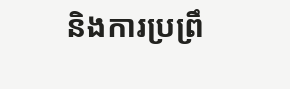និងការប្រព្រឹ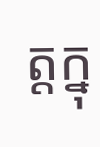ត្តក្នុ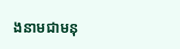ងនាមជាមនុ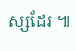ស្សដែរ ៕